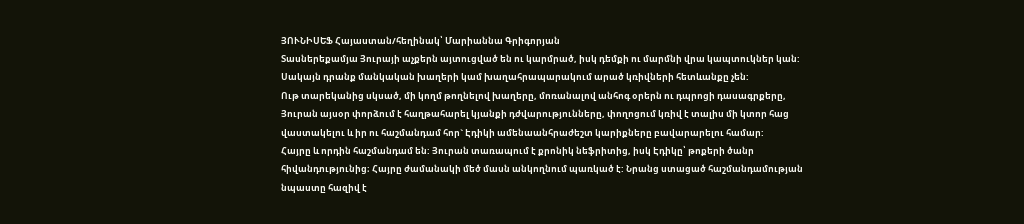ՅՈՒՆԻՍԵՖ Հայաստան/հեղինակ՝ Մարիաննա Գրիգորյան
Տասներեքամյա Յուրայի աչքերն այտուցված են ու կարմրած, իսկ դեմքի ու մարմնի վրա կապտուկներ կան: Սակայն դրանք մանկական խաղերի կամ խաղահրապարակում արած կռիվների հետևանքը չեն:
Ութ տարեկանից սկսած, մի կողմ թողնելով խաղերը, մոռանալով անհոգ օրերն ու դպրոցի դասագրքերը, Յուրան այսօր փորձում է հաղթահարել կյանքի դժվարությունները, փողոցում կռիվ է տալիս մի կտոր հաց վաստակելու և իր ու հաշմանդամ հոր` Էդիկի ամենաանհրաժեշտ կարիքները բավարարելու համար:
Հայրը և որդին հաշմանդամ են: Յուրան տառապում է քրոնիկ նեֆրիտից, իսկ Էդիկը՝ թոքերի ծանր հիվանդությունից։ Հայրը ժամանակի մեծ մասն անկողնում պառկած է: Նրանց ստացած հաշմանդամության նպաստը հազիվ է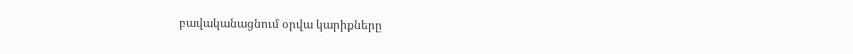բավականացնում օրվա կարիքները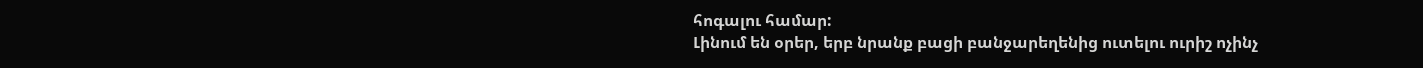հոգալու համար:
Լինում են օրեր, երբ նրանք բացի բանջարեղենից ուտելու ուրիշ ոչինչ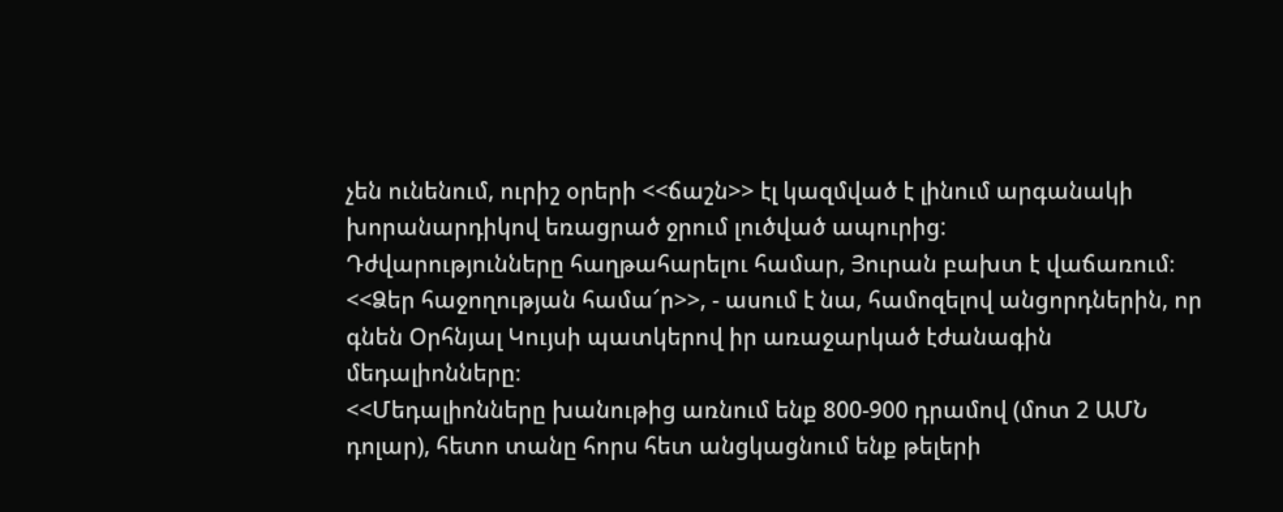չեն ունենում, ուրիշ օրերի <<ճաշն>> էլ կազմված է լինում արգանակի խորանարդիկով եռացրած ջրում լուծված ապուրից:
Դժվարությունները հաղթահարելու համար, Յուրան բախտ է վաճառում։
<<Ձեր հաջողության համա՜ր>>, - ասում է նա, համոզելով անցորդներին, որ գնեն Օրհնյալ Կույսի պատկերով իր առաջարկած էժանագին մեդալիոնները։
<<Մեդալիոնները խանութից առնում ենք 800-900 դրամով (մոտ 2 ԱՄՆ դոլար), հետո տանը հորս հետ անցկացնում ենք թելերի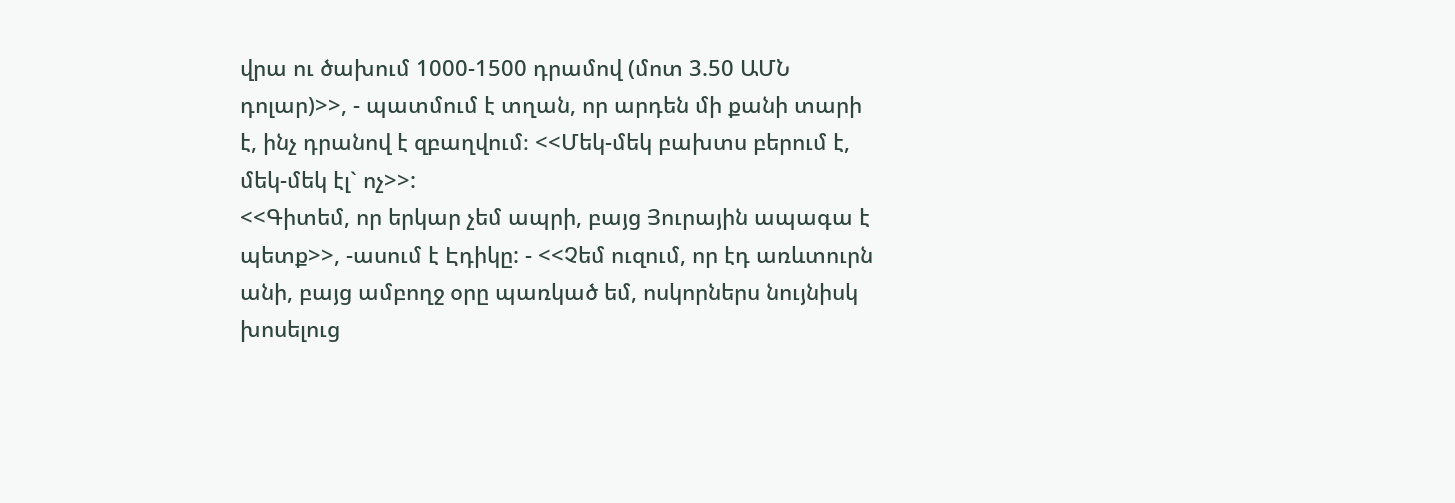վրա ու ծախում 1000-1500 դրամով (մոտ 3.50 ԱՄՆ դոլար)>>, - պատմում է տղան, որ արդեն մի քանի տարի է, ինչ դրանով է զբաղվում։ <<Մեկ-մեկ բախտս բերում է, մեկ-մեկ էլ` ոչ>>:
<<Գիտեմ, որ երկար չեմ ապրի, բայց Յուրային ապագա է պետք>>, -ասում է Էդիկը: - <<Չեմ ուզում, որ էդ առևտուրն անի, բայց ամբողջ օրը պառկած եմ, ոսկորներս նույնիսկ խոսելուց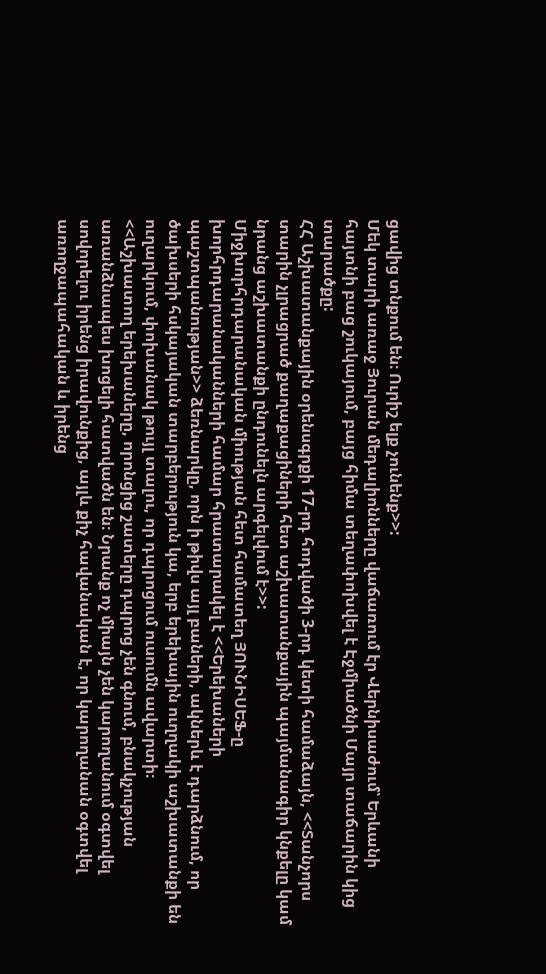ցավից տնքում են։ Ուրիշ ելք չունենք>>:
Մեկ տարի առաջ Յուրան մեդալիոնները վաճառում էր Վերնիսաժում՝ Երևանի հայտնի բաց շուկայում, բայց հիմա տեղափոխվել է Էջմիածնի Մայր տաճարին կից տարածքը:
ՀՀ Աշխատանքային օրենսգրքի 17-րդ հոդվածի 3-րդ կետի համաձայն, <<Տանչորս տարին չլրացրած քաղաքացիների հետ աշխատանքային պայմանագիր կնքելը կամ նրանց աշխատանքի ընդունելն արգելվում է>>:
Միջխորհրդարանական միության հետ համատեղ ՅՈՒՆԻՍԵՖ-ը խորհրդարանականների համար հրատարակել է <<Երեխաների պաշտպանության>> ձեռնարկը, որն ի թիվս այլ բաների, ակներև է դարձնում, որ ծախսերի հսկայական տարբերություն կա, երբ երեխային ուղղակի աշխատանքի են ուղարկում, փոխանակ թույլ տալու, որ դպրոցում ուսումն ավարտի։
<<Աշխատող երեխաները, որոնցից շատերը դպրոց չեն գնում, բնակչության առանձնապես խոցելի հատվածն են։ Նրանք ոչ միայն չեն կարողանում օգտվել սովորելու իրենց իրավունքից, այլև քիչ հավանական է, որ կարողանան օգտվել առողջապահական և իրենց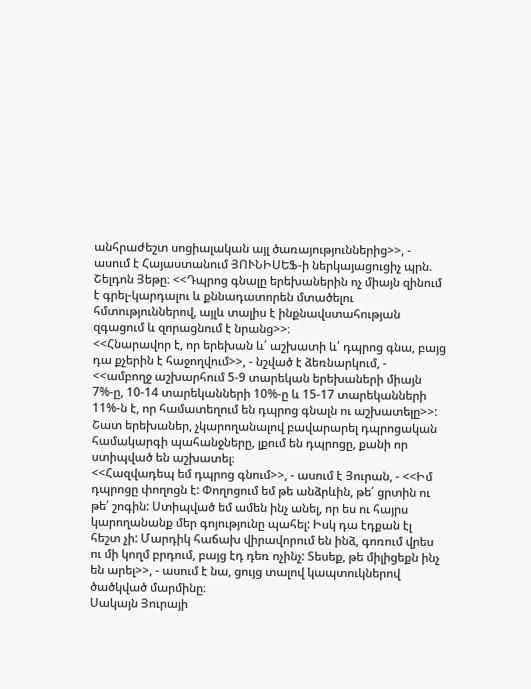անհրաժեշտ սոցիալական այլ ծառայություններից>>, - ասում է Հայաստանում ՅՈՒՆԻՍԵՖ-ի ներկայացուցիչ պրն. Շելդոն Յեթը։ <<Դպրոց գնալը երեխաներին ոչ միայն զինում է գրել-կարդալու և քննադատորեն մտածելու հմտություններով, այլև տալիս է ինքնավստահության զգացում և զորացնում է նրանց>>։
<<Հնարավոր է, որ երեխան և՛ աշխատի և՛ դպրոց գնա, բայց դա քչերին է հաջողվում>>, - նշված է ձեռնարկում, - <<ամբողջ աշխարհում 5-9 տարեկան երեխաների միայն 7%-ը, 10-14 տարեկանների 10%-ը և 15-17 տարեկանների 11%-ն է, որ համատեղում են դպրոց գնալն ու աշխատելը>>:
Շատ երեխաներ, չկարողանալով բավարարել դպրոցական համակարգի պահանջները, լքում են դպրոցը, քանի որ ստիպված են աշխատել։
<<Հազվադեպ եմ դպրոց գնում>>, - ասում է Յուրան, - <<Իմ դպրոցը փողոցն է: Փողոցում եմ թե անձրևին, թե՛ ցրտին ու թե՛ շոգին: Ստիպված եմ ամեն ինչ անել, որ ես ու հայրս կարողանանք մեր գոյությունը պահել: Իսկ դա էդքան էլ հեշտ չի: Մարդիկ հաճախ վիրավորում են ինձ, գոռում վրես ու մի կողմ բրդում, բայց էդ դեռ ոչինչ: Տեսեք, թե միլիցեքն ինչ են արել>>, - ասում է նա, ցույց տալով կապտուկներով ծածկված մարմինը։
Սակայն Յուրայի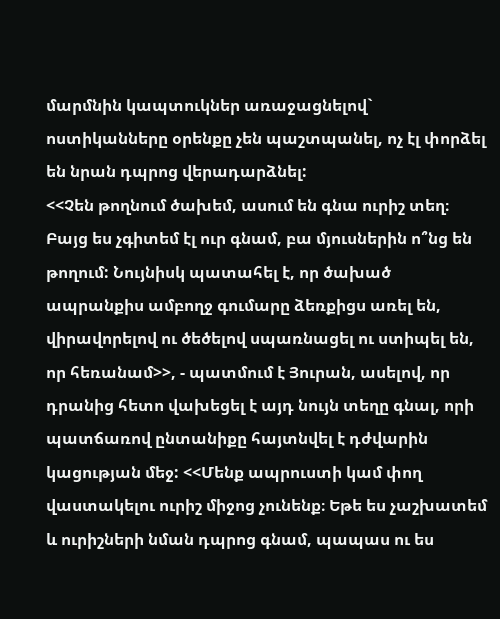մարմնին կապտուկներ առաջացնելով` ոստիկանները օրենքը չեն պաշտպանել, ոչ էլ փորձել են նրան դպրոց վերադարձնել:
<<Չեն թողնում ծախեմ, ասում են գնա ուրիշ տեղ։ Բայց ես չգիտեմ էլ ուր գնամ, բա մյուսներին ո՞նց են թողում: Նույնիսկ պատահել է, որ ծախած ապրանքիս ամբողջ գումարը ձեռքիցս առել են, վիրավորելով ու ծեծելով սպառնացել ու ստիպել են, որ հեռանամ>>, - պատմում է Յուրան, ասելով, որ դրանից հետո վախեցել է այդ նույն տեղը գնալ, որի պատճառով ընտանիքը հայտնվել է դժվարին կացության մեջ: <<Մենք ապրուստի կամ փող վաստակելու ուրիշ միջոց չունենք։ Եթե ես չաշխատեմ և ուրիշների նման դպրոց գնամ, պապաս ու ես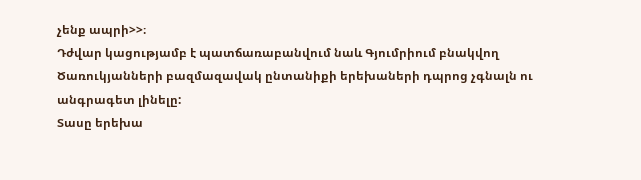չենք ապրի>>։
Դժվար կացությամբ է պատճառաբանվում նաև Գյումրիում բնակվող Ծառուկյանների բազմազավակ ընտանիքի երեխաների դպրոց չգնալն ու անգրագետ լինելը:
Տասը երեխա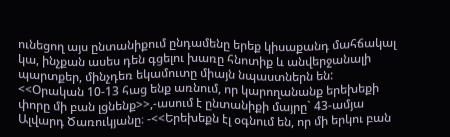ունեցող այս ընտանիքում ընդամենը երեք կիսաքանդ մահճակալ կա, ինչքան ասես դեն գցելու խառը հնոտիք և անվերջանալի պարտքեր, մինչդեռ եկամուտը միայն նպաստներն են:
<<Օրական 10-13 հաց ենք առնում, որ կարողանանք երեխեքի փորը մի բան լցնենք>>,-ասում է ընտանիքի մայրը` 43-ամյա Ալվարդ Ծառուկյանը։ -<<Երեխեքն էլ օգնում են, որ մի երկու բան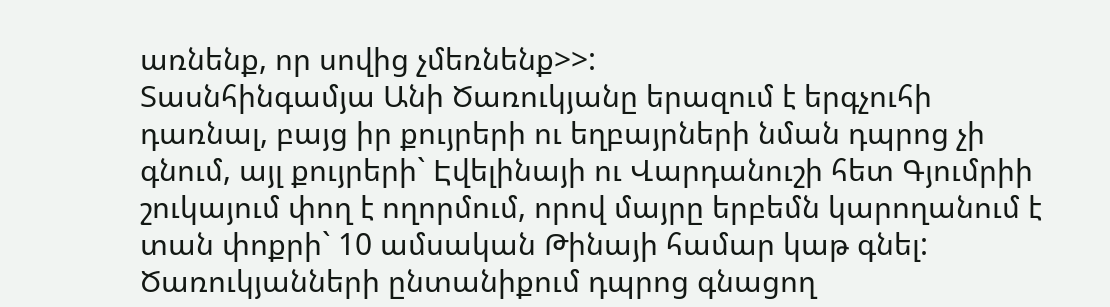առնենք, որ սովից չմեռնենք>>:
Տասնհինգամյա Անի Ծառուկյանը երազում է երգչուհի դառնալ, բայց իր քույրերի ու եղբայրների նման դպրոց չի գնում, այլ քույրերի` Էվելինայի ու Վարդանուշի հետ Գյումրիի շուկայում փող է ողորմում, որով մայրը երբեմն կարողանում է տան փոքրի` 10 ամսական Թինայի համար կաթ գնել:
Ծառուկյանների ընտանիքում դպրոց գնացող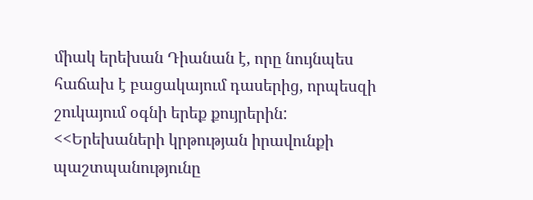միակ երեխան Դիանան է, որը նույնպես հաճախ է բացակայում դասերից, որպեսզի շուկայում օգնի երեք քույրերին:
<<Երեխաների կրթության իրավունքի պաշտպանությունը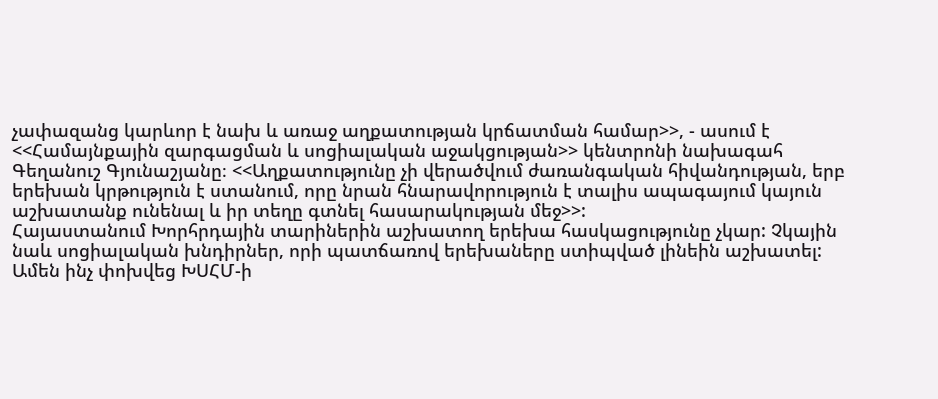չափազանց կարևոր է նախ և առաջ աղքատության կրճատման համար>>, - ասում է <<Համայնքային զարգացման և սոցիալական աջակցության>> կենտրոնի նախագահ Գեղանուշ Գյունաշյանը։ <<Աղքատությունը չի վերածվում ժառանգական հիվանդության, երբ երեխան կրթություն է ստանում, որը նրան հնարավորություն է տալիս ապագայում կայուն աշխատանք ունենալ և իր տեղը գտնել հասարակության մեջ>>:
Հայաստանում Խորհրդային տարիներին աշխատող երեխա հասկացությունը չկար: Չկային նաև սոցիալական խնդիրներ, որի պատճառով երեխաները ստիպված լինեին աշխատել: Ամեն ինչ փոխվեց ԽՍՀՄ-ի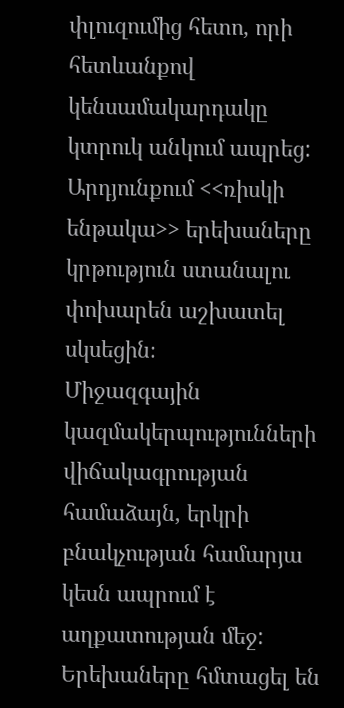փլուզումից հետո, որի հետևանքով կենսամակարդակը կտրուկ անկում ապրեց: Արդյունքում <<ռիսկի ենթակա>> երեխաները կրթություն ստանալու փոխարեն աշխատել սկսեցին։
Միջազգային կազմակերպությունների վիճակագրության համաձայն, երկրի բնակչության համարյա կեսն ապրում է աղքատության մեջ:
Երեխաները հմտացել են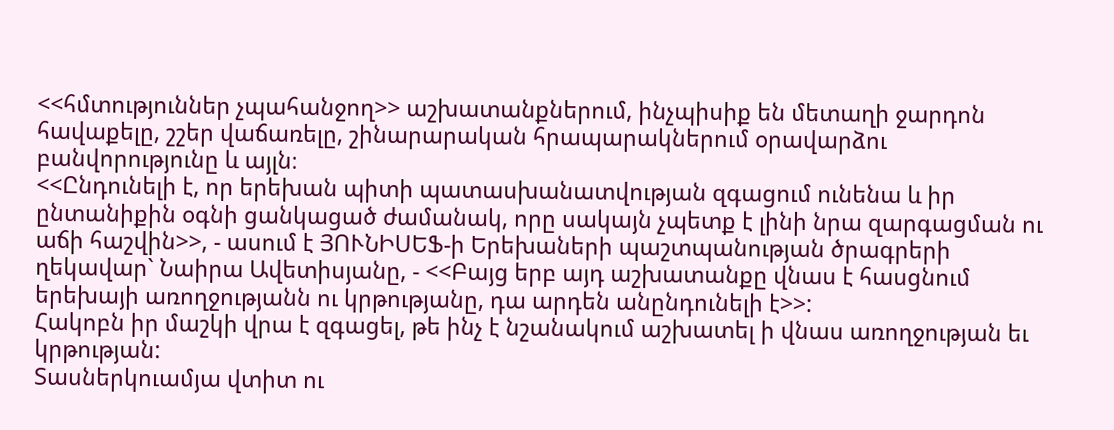<<հմտություններ չպահանջող>> աշխատանքներում, ինչպիսիք են մետաղի ջարդոն հավաքելը, շշեր վաճառելը, շինարարական հրապարակներում օրավարձու բանվորությունը և այլն։
<<Ընդունելի է, որ երեխան պիտի պատասխանատվության զգացում ունենա և իր ընտանիքին օգնի ցանկացած ժամանակ, որը սակայն չպետք է լինի նրա զարգացման ու աճի հաշվին>>, - ասում է ՅՈՒՆԻՍԵՖ-ի Երեխաների պաշտպանության ծրագրերի ղեկավար` Նաիրա Ավետիսյանը, - <<Բայց երբ այդ աշխատանքը վնաս է հասցնում երեխայի առողջությանն ու կրթությանը, դա արդեն անընդունելի է>>:
Հակոբն իր մաշկի վրա է զգացել, թե ինչ է նշանակում աշխատել ի վնաս առողջության եւ կրթության:
Տասներկուամյա վտիտ ու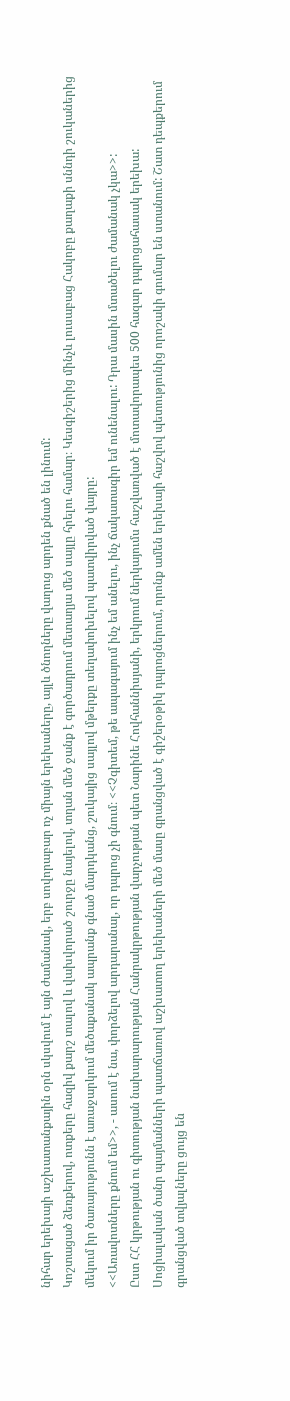նիհար երեխայի աշխատանքային օրն սկսվում է այն ժամանակ, երբ սովորաբար ոչ միայն երեխաները, այլև ծնողները վաղուց արդեն քնած են լինում:
Կոշտացած ձեռքերով, ոտքերը հազիվ քարշ տալով և վախվորած շուրջը նայելով, տղան մեծ ջանք է գործադրում մետաղյա մեծ սայլը հրելու համար։ Կեսգիշերից մինչև լուսաբաց Հակոբը քաղաքի սննդի շուկաներից մեկում իր ծառայությունն է առաջարկում մեծաքանակ ապրանք գնած մարդկանց, շուկայից սայլով մթերքը տեղափոխելով պատվիրված վայրը:
<<Առավոտները քնում եմ>>, - ասում է նա, փորձելով արդարանալ, որ դպրոց չի գնում։ <<Չգիտեմ, թե ապագայում ինչ եմ անելու, ինչ ճակատագիր եմ ունենալու: Դրա մասին մտածելու ժամանակ չկա>>:
Ըստ ՀՀ կրթության ու գիտության նախարարության Հանրակրթության վարչության պետ Նարինե Հովհաննիսյանի, երկրում ներկայումս հաշվառված է մոտավորապես 500 հազար դպրոցահասակ երեխա:
Սոցիալական ծանր պայմանների պատճառով աշխատող երեխաների մեծ մասը գրանցված է գիշերօթիկ դպրոցներում, որոնք ամեն երեխայի հաշվով պետությունից որոշակի գումար են ստանում: Շատ դեպքերում գրանցված տվյալները ցույց են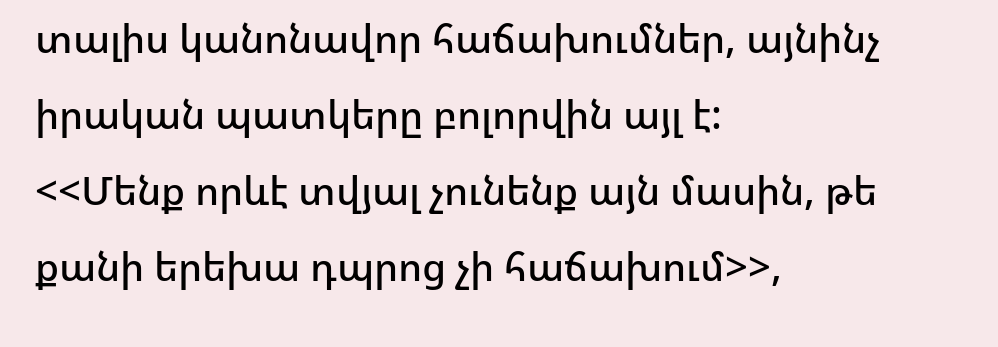տալիս կանոնավոր հաճախումներ, այնինչ իրական պատկերը բոլորվին այլ է:
<<Մենք որևէ տվյալ չունենք այն մասին, թե քանի երեխա դպրոց չի հաճախում>>,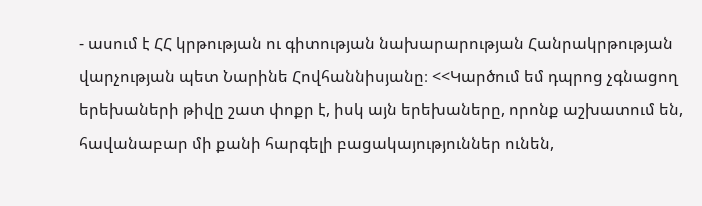- ասում է ՀՀ կրթության ու գիտության նախարարության Հանրակրթության վարչության պետ Նարինե Հովհաննիսյանը։ <<Կարծում եմ դպրոց չգնացող երեխաների թիվը շատ փոքր է, իսկ այն երեխաները, որոնք աշխատում են, հավանաբար մի քանի հարգելի բացակայություններ ունեն,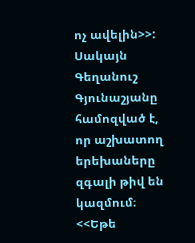ոչ ավելին>>:
Սակայն Գեղանուշ Գյունաշյանը համոզված է, որ աշխատող երեխաները զգալի թիվ են կազմում։
<<Եթե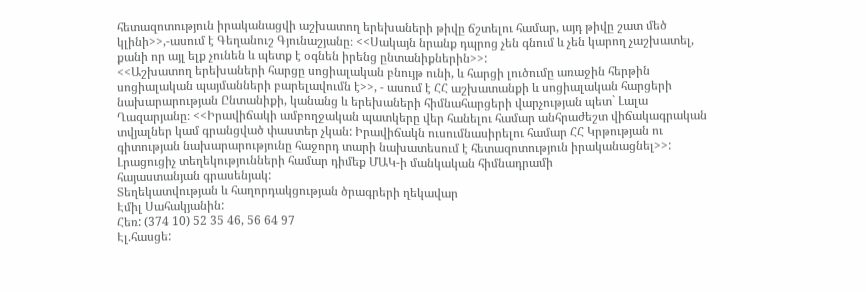հետազոտություն իրականացվի աշխատող երեխաների թիվը ճշտելու համար, այդ թիվը շատ մեծ կլինի>>,-ասում է Գեղանուշ Գյունաշյանը։ <<Սակայն նրանք դպրոց չեն գնում և չեն կարող չաշխատել, քանի որ այլ ելք չունեն և պետք է օգնեն իրենց ընտանիքներին>>:
<<Աշխատող երեխաների հարցը սոցիալական բնույթ ունի, և հարցի լուծումը առաջին հերթին սոցիալական պայմանների բարելավումն է>>, - ասում է ՀՀ աշխատանքի և սոցիալական հարցերի նախարարության Ընտանիքի, կանանց և երեխաների հիմնահարցերի վարչության պետ` Լալա Ղազարյանը։ <<Իրավիճակի ամբողջական պատկերը վեր հանելու համար անհրաժեշտ վիճակագրական տվյալներ կամ գրանցված փաստեր չկան: Իրավիճակն ուսումնասիրելու համար ՀՀ Կրթության ու գիտության նախարարությունը հաջորդ տարի նախատեսում է հետազոտություն իրականացնել>>:
Լրացուցիչ տեղեկությունների համար դիմեք ՄԱԿ-ի մանկական հիմնադրամի
հայաստանյան գրասենյակ:
Տեղեկատվության և հաղորդակցության ծրագրերի ղեկավար
Էմիլ Սահակյանին:
Հեռ: (374 10) 52 35 46, 56 64 97
Էլ.հասցե: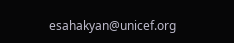esahakyan@unicef.org